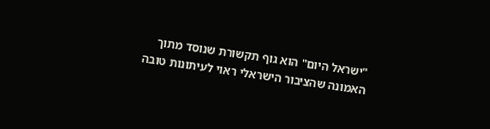"ישראל היום" הוא גוף תקשורת שנוסד מתוך האמונה שהציבור הישראלי ראוי לעיתונות טובה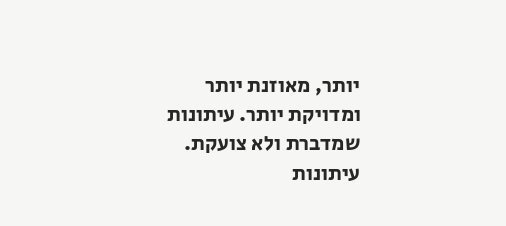יותר, מאוזנת יותר ומדויקת יותר. עיתונות שמדברת ולא צועקת. עיתונות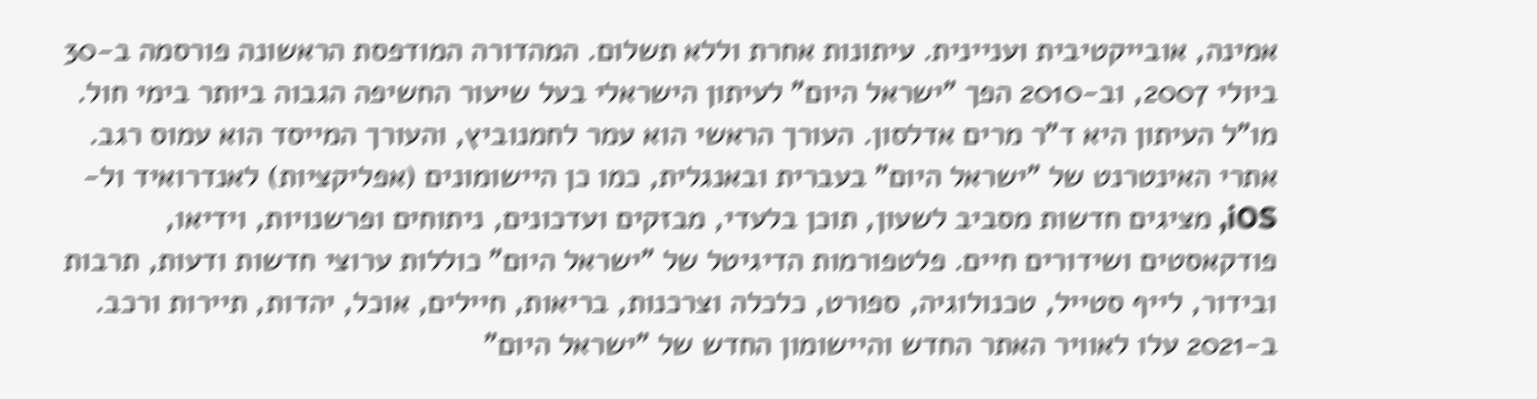אמינה, אובייקטיבית ועניינית. עיתונות אחרת וללא תשלום. המהדורה המודפסת הראשונה פורסמה ב-30 ביולי 2007, וב-2010 הפך "ישראל היום" לעיתון הישראלי בעל שיעור החשיפה הגבוה ביותר בימי חול. מו"ל העיתון היא ד"ר מרים אדלסון. העורך הראשי הוא עמר לחמנוביץ, והעורך המייסד הוא עמוס רגב. אתרי האינטרנט של "ישראל היום" בעברית ובאנגלית, כמו כן היישומונים (אפליקציות) לאנדרואיד ול-iOS, מציגים חדשות מסביב לשעון, תוכן בלעדי, מבזקים ועדכונים, ניתוחים ופרשנויות, וידיאו, פודקאסטים ושידורים חיים. פלטפורמות הדיגיטל של "ישראל היום" כוללות ערוצי חדשות ודעות, תרבות ובידור, לייף סטייל, טכנולוגיה, ספורט, כלכלה וצרכנות, בריאות, חיילים, אוכל, יהדות, תיירות ורכב. ב-2021 עלו לאוויר האתר החדש והיישומון החדש של "ישראל היום"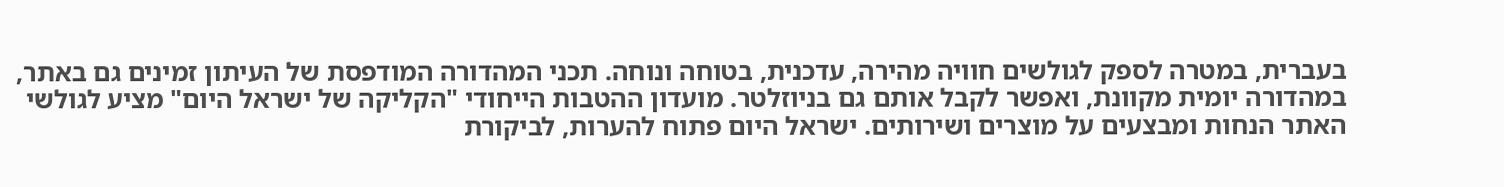בעברית, במטרה לספק לגולשים חוויה מהירה, עדכנית, בטוחה ונוחה. תכני המהדורה המודפסת של העיתון זמינים גם באתר, במהדורה יומית מקוונת, ואפשר לקבל אותם גם בניוזלטר. מועדון ההטבות הייחודי "הקליקה של ישראל היום" מציע לגולשי האתר הנחות ומבצעים על מוצרים ושירותים. ישראל היום פתוח להערות, לביקורת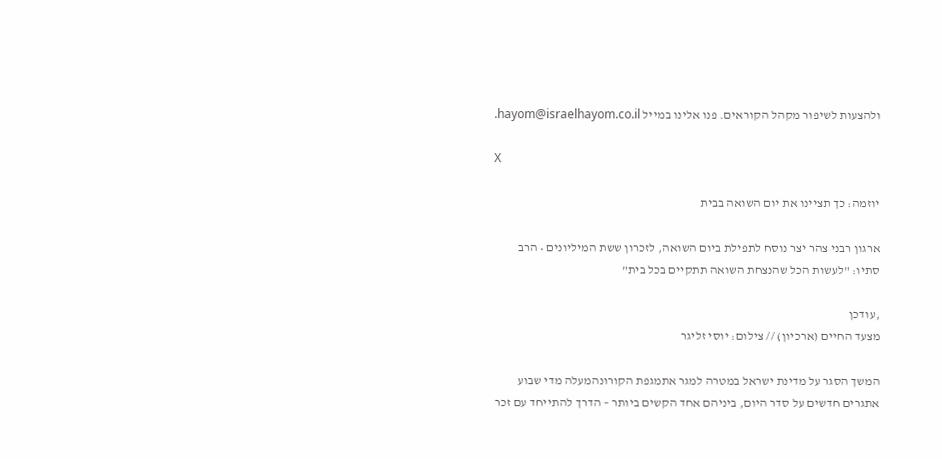ולהצעות לשיפור מקהל הקוראים. פנו אלינו במייל hayom@israelhayom.co.il.

X

יוזמה: כך תציינו את יום השואה בבית

ארגון רבני צהר יצר נוסח לתפילת ביום השואה, לזכרון ששת המיליונים • הרב סתיו: "לעשות הכל שהנצחת השואה תתקיים בכל בית"

,עודכן
מצעד החיים (ארכיון) // צילום: יוסי זליגר

המשך הסגר על מדינת ישראל במטרה למגר אתמגפת הקורונהמעלה מדי שבוע אתגרים חדשים על סדר היום, ביניהם אחד הקשים ביותר – הדרך להתייחד עם זכר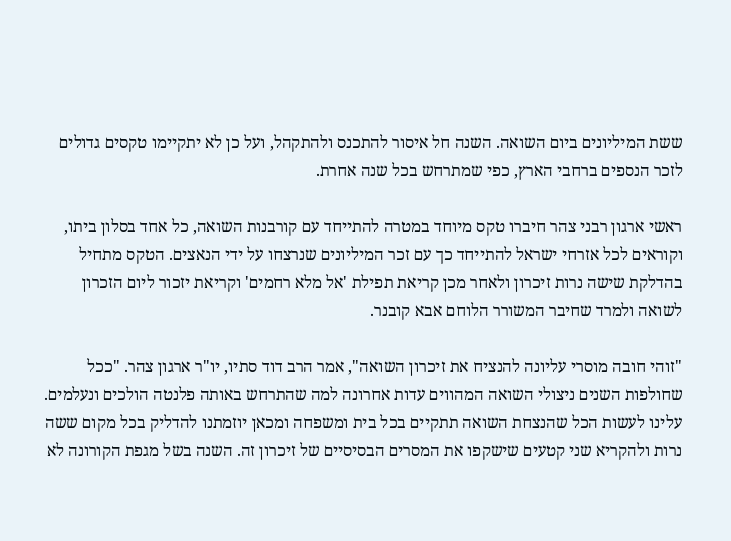ששת המיליונים ביום השואה. השנה חל איסור להתכנס ולהתקהל, ועל כן לא יתקיימו טקסים גדולים לזכר הנספים ברחבי הארץ, כפי שמתרחש בכל שנה אחרת.

ראשי ארגון רבני צהר חיברו טקס מיוחד במטרה להתייחד עם קורבנות השואה, כל אחד בסלון ביתו, וקוראים לכל אזרחי ישראל להתייחד כך עם זכר המיליונים שנרצחו על ידי הנאצים. הטקס מתחיל בהדלקת שישה נרות זיכרון ולאחר מכן קריאת תפילת 'אל מלא רחמים' וקריאת יזכור ליום הזכרון לשואה ולמרד שחיבר המשורר הלוחם אבא קובנר.

"זוהי חובה מוסרי עליונה להנציח את זיכרון השואה", אמר הרב דוד סתיו, יו"ר ארגון צהר. "ככל שחולפות השנים ניצולי השואה המהווים עדות אחרונה למה שהתרחש באותה פלנטה הולכים ונעלמים. עלינו לעשות הכל שהנצחת השואה תתקיים בכל בית ומשפחה ומכאן יוזמתנו להדליק בכל מקום ששה נרות ולהקריא שני קטעים שישקפו את המסרים הבסיסיים של זיכרון זה. השנה בשל מגפת הקורונה לא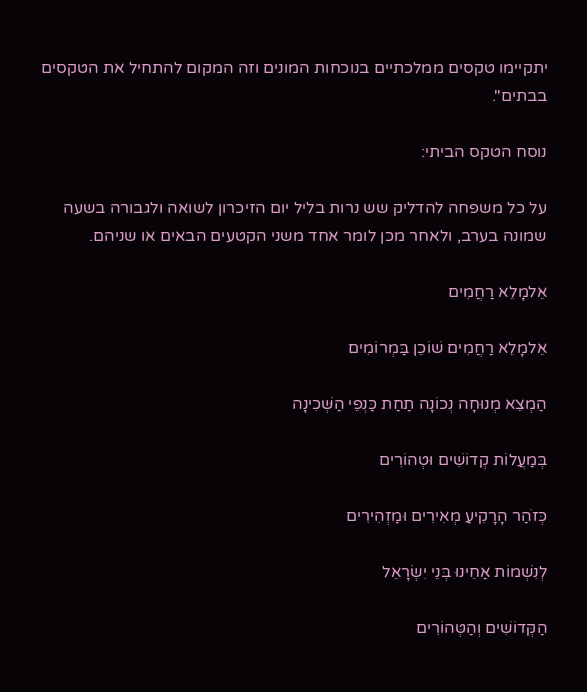יתקיימו טקסים ממלכתיים בנוכחות המונים וזה המקום להתחיל את הטקסים בבתים".

נוסח הטקס הביתי:

על כל משפחה להדליק שש נרות בליל יום הזיכרון לשואה ולגבורה בשעה שמונה בערב, ולאחר מכן לומר אחד משני הקטעים הבאים או שניהם.

אֵלמָלֵא רַחֲמִים

אֵלמָלֵא רַחֲמִים שׁוֹכֵן בַּמְרוֹמִים

הַמְצֵא מְנוּחָה נְכוֹנָה תַחַת כַּנְפֵי הַשְּׁכִינָה

בְּמַעֲלוֹת קְדוֹשִׁים וּטְהוֹרִים

כְּזֹהַר הָרָקִיעַ מְאִירִים וּמַזְהִירִים

לְנִשְׁמוֹת אַחֵינוּ בְּנֵי יִשְׂרָאֵל

הַקְּדוֹשִׁים וְהַטְּהוֹרִים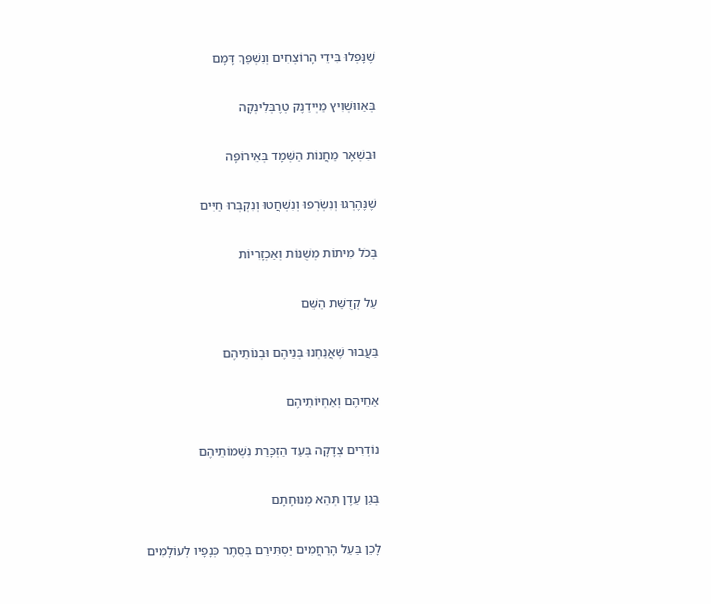שֶׁנָּפְלוּ בִּידֵי הָרוֹצְחִים וְנִשְׁפַּךְ דָּמָם

בְּאַווּשְׁוִיץ מַיְידַנֶק טְרֶבְּלִינְקָה

וּבִשְׁאָר מַחֲנוֹת הַשְּׁמָד בְּאֵירוֹפָּה

שֶׁנֶּהֶרְגוּ וְנִשְׂרְפוּ וְנִשְׁחֲטוּ וְנִקְבְּרוּ חַיִּים

בְּכֹל מִיתוֹת מְשֻׁנּוֹת וְאַכְזָרִיוֹת

עַל קְדֻשַּׁת הַשֵּׁם

בַּעֲבוּר שֶׁאֲנַחְנוּ בְּנֵיהֶם וּבְנוֹתֵיהֶם

אַחֵיהֶם וְאַחְיוֹתֵיהֶם

נוֹדְרִים צְדָקָה בְּעַד הַזְכָּרַת נִשְׁמוֹתֵיהֶם

בְּגַן עֵדֶן תְּהֵא מְנוּחָתָם

לָכֵן בַּעַל הָרַחֲמִים יַסְתִּירֵם בְּסֵתֶר כְּנָפָיו לְעוֹלָמִים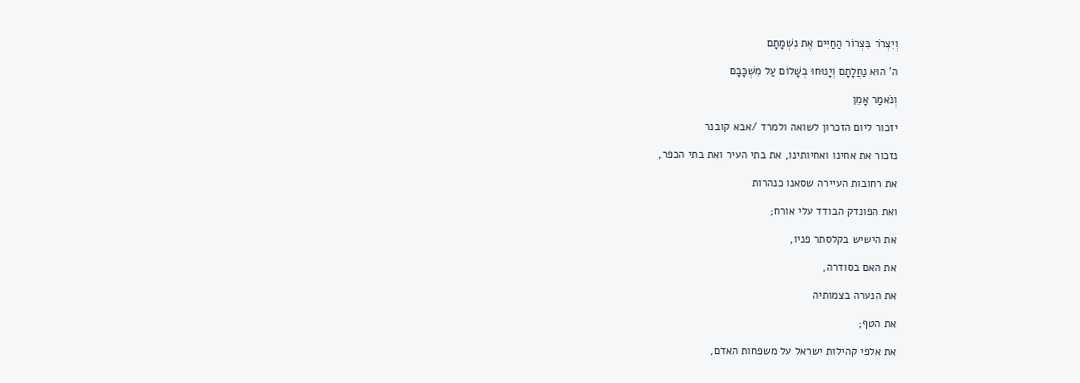וְיִצְרֹר בִּצְרוֹר הַחַיִּים אֶת נִשְׁמָתָם

ה' הוּא נַחֲלָתָם וְיָנוּחוּ בְשָׁלוֹם עַל מִשְׁכָּבָם

וְנֹאמַר אָמֵן

יזכור ליום הזכרון לשואה ולמרד /אבא קובנר

נזכור את אחינו ואחיותינו, את בתי העיר ואת בתי הכפר,

את רחובות העיירה שסאנו כנהרות

ואת הפונדק הבודד עלי אורח;

את הישיש בקלסתר פניו,

את האם בסודרה,

את הנערה בצמותיה

את הטף;

את אלפי קהילות ישראל על משפחות האדם,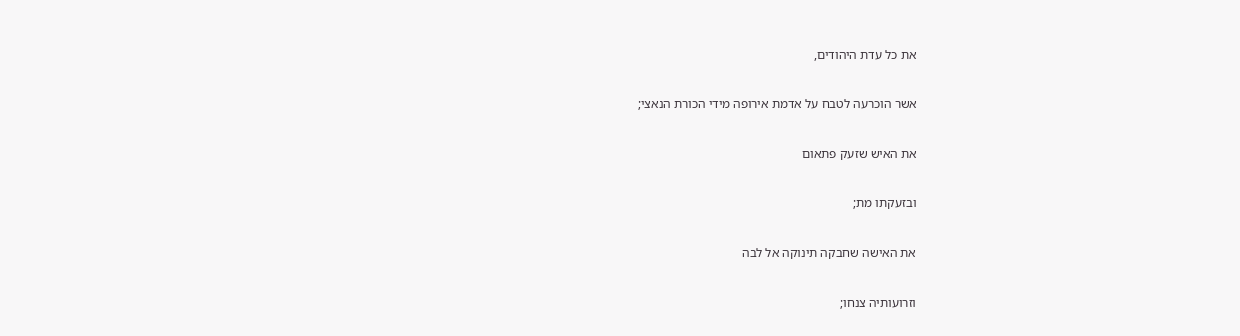את כל עדת היהודים,

אשר הוכרעה לטבח על אדמת אירופה מידי הכורת הנאצי;

את האיש שזעק פתאום

ובזעקתו מת;

את האישה שחבקה תינוקה אל לבה

וזרועותיה צנחו;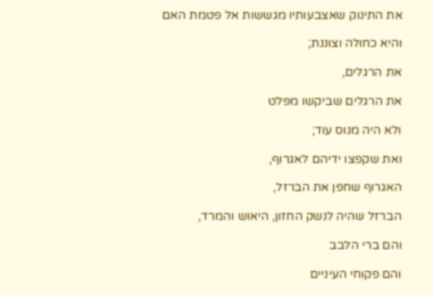את התינוק שאצבעותיו מגששות אל פטמת האם

והיא כחולה וצוננת;

את הרגלים,

את הרגלים שביקשו מפלט

ולא היה מנוס עוד;

ואת שקפצו ידיהם לאגרוף,

האגרוף שחפן את הברזל,

הברזל שהיה לנשק החזון, היאוש והמרד,

והם ברי הלבב

והם פקוחי העיניים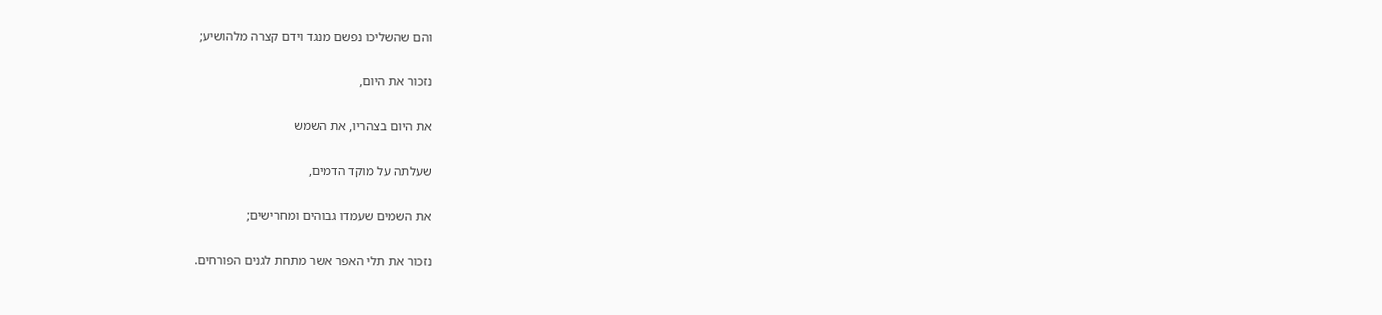והם שהשליכו נפשם מנגד וידם קצרה מלהושיע;

נזכור את היום,

את היום בצהריו, את השמש

שעלתה על מוקד הדמים,

את השמים שעמדו גבוהים ומחרישים;

נזכור את תלי האפר אשר מתחת לגנים הפורחים.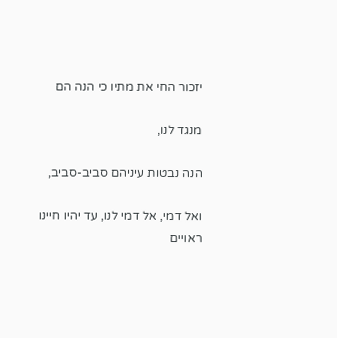יזכור החי את מתיו כי הנה הם

מנגד לנו,

הנה נבטות עיניהם סביב-סביב,

ואל דמי, אל דמי לנו, עד יהיו חיינו ראויים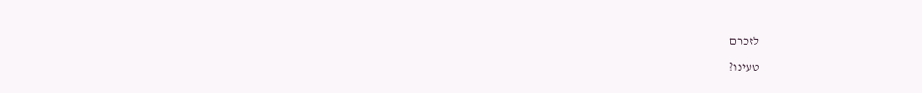לזכרם

טעינו?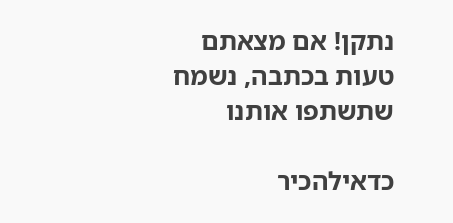נתקן! אם מצאתם טעות בכתבה, נשמח שתשתפו אותנו

כדאילהכיר